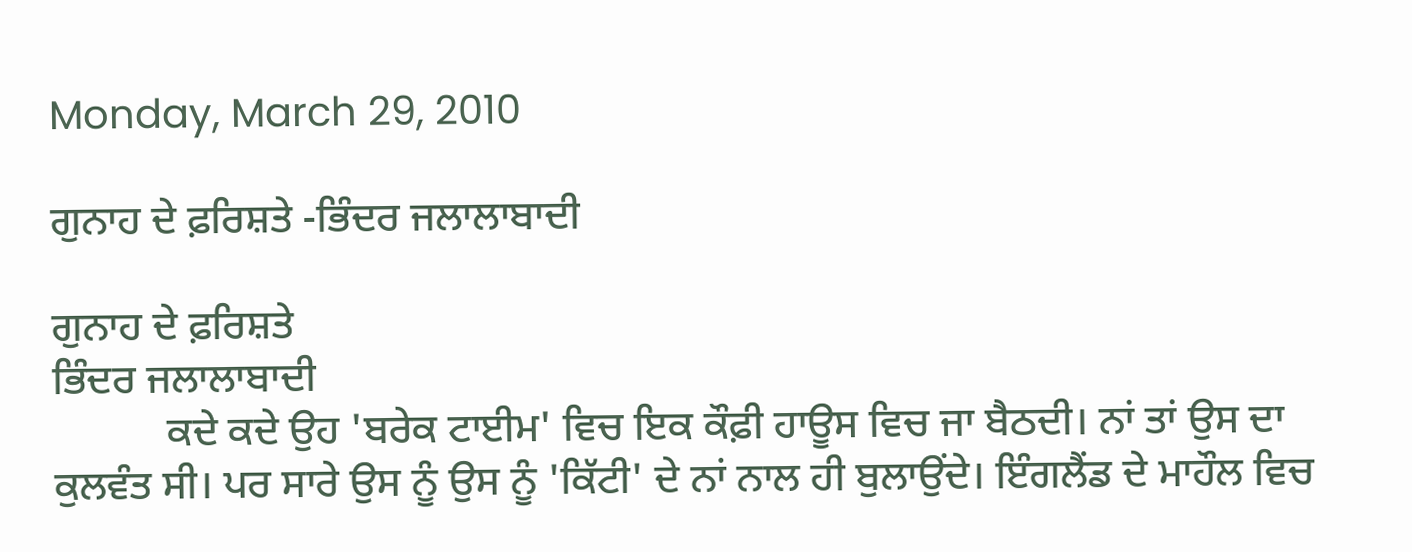Monday, March 29, 2010

ਗੁਨਾਹ ਦੇ ਫ਼ਰਿਸ਼ਤੇ -ਭਿੰਦਰ ਜਲਾਲਾਬਾਦੀ

ਗੁਨਾਹ ਦੇ ਫ਼ਰਿਸ਼ਤੇ
ਭਿੰਦਰ ਜਲਾਲਾਬਾਦੀ
           ਕਦੇ ਕਦੇ ਉਹ 'ਬਰੇਕ ਟਾਈਮ' ਵਿਚ ਇਕ ਕੌਫ਼ੀ ਹਾਊਸ ਵਿਚ ਜਾ ਬੈਠਦੀ। ਨਾਂ ਤਾਂ ਉਸ ਦਾ ਕੁਲਵੰਤ ਸੀ। ਪਰ ਸਾਰੇ ਉਸ ਨੂੰ ਉਸ ਨੂੰ 'ਕਿੱਟੀ' ਦੇ ਨਾਂ ਨਾਲ ਹੀ ਬੁਲਾਉਂਦੇ। ਇੰਗਲੈਂਡ ਦੇ ਮਾਹੌਲ ਵਿਚ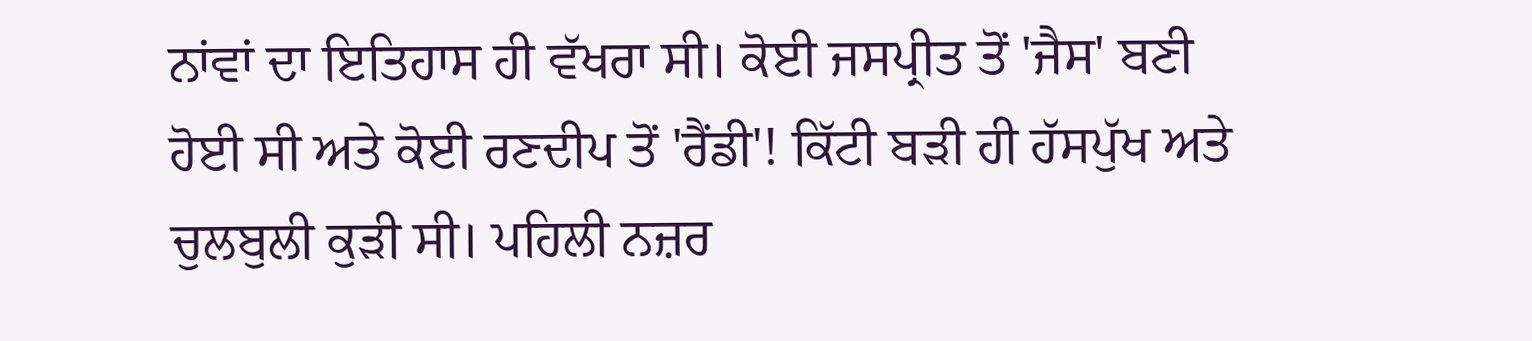ਨਾਂਵਾਂ ਦਾ ਇਤਿਹਾਸ ਹੀ ਵੱਖਰਾ ਸੀ। ਕੋਈ ਜਸਪ੍ਰੀਤ ਤੋਂ 'ਜੈਸ' ਬਣੀ ਹੋਈ ਸੀ ਅਤੇ ਕੋਈ ਰਣਦੀਪ ਤੋਂ 'ਰੈਂਡੀ'! ਕਿੱਟੀ ਬੜੀ ਹੀ ਹੱਸਪੁੱਖ ਅਤੇ ਚੁਲਬੁਲੀ ਕੁੜੀ ਸੀ। ਪਹਿਲੀ ਨਜ਼ਰ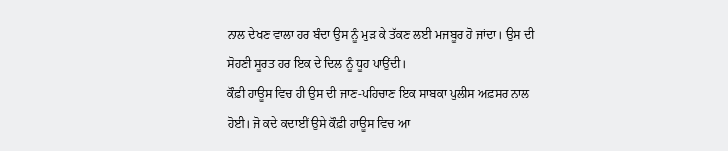ਨਾਲ ਦੇਖਣ ਵਾਲਾ ਹਰ ਬੰਦਾ ਉਸ ਨੂੰ ਮੁੜ ਕੇ ਤੱਕਣ ਲਈ ਮਜਬੂਰ ਹੋ ਜਾਂਦਾ। ਉਸ ਦੀ ਸੋਹਣੀ ਸੂਰਤ ਹਰ ਇਕ ਦੇ ਦਿਲ ਨੂੰ ਧੂਹ ਪਾਉਂਦੀ।
ਕੌਫ਼ੀ ਹਾਊਸ ਵਿਚ ਹੀ ਉਸ ਦੀ ਜਾਣ-ਪਹਿਚਾਣ ਇਕ ਸਾਬਕਾ ਪੁਲੀਸ ਅਫ਼ਸਰ ਨਾਲ ਹੋਈ। ਜੋ ਕਦੇ ਕਦਾਈਂ ਉਸੇ ਕੌਫ਼ੀ ਹਾਊਸ ਵਿਚ ਆ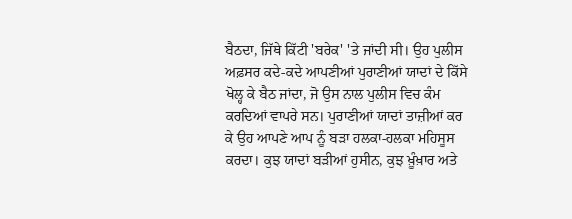ਬੈਠਦਾ, ਜਿੱਥੇ ਕਿੱਟੀ 'ਬਰੇਕ' 'ਤੇ ਜਾਂਦੀ ਸੀ। ਉਹ ਪੁਲੀਸ ਅਫ਼ਸਰ ਕਦੇ-ਕਦੇ ਆਪਣੀਆਂ ਪੁਰਾਣੀਆਂ ਯਾਦਾਂ ਦੇ ਕਿੱਸੇ ਖੋਲ੍ਹ ਕੇ ਬੈਠ ਜਾਂਦਾ, ਜੋ ਉਸ ਨਾਲ ਪੁਲੀਸ ਵਿਚ ਕੰਮ ਕਰਦਿਆਂ ਵਾਪਰੇ ਸਨ। ਪੁਰਾਣੀਆਂ ਯਾਦਾਂ ਤਾਜ਼ੀਆਂ ਕਰ ਕੇ ਉਹ ਆਪਣੇ ਆਪ ਨੂੰ ਬੜਾ ਹਲਕਾ-ਹਲਕਾ ਮਹਿਸੂਸ ਕਰਦਾ। ਕੁਝ ਯਾਦਾਂ ਬੜੀਆਂ ਹੁਸੀਨ, ਕੁਝ ਖ਼ੂੰਖ਼ਾਰ ਅਤੇ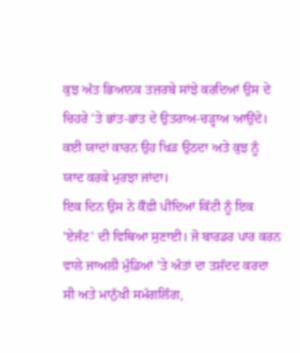ਕੁਝ ਅੱਤ ਭਿਆਨਕ ਤਜ਼ਰਬੇ ਸਾਂਝੇ ਕਰਦਿਆਂ ਉਸ ਦੇ ਚਿਹਰੇ 'ਤੇ ਭਾਂਤ-ਭਾਂਤ ਦੇ ਉਤਰਾਅ-ਚੜ੍ਹਾਅ ਆਉਂਦੇ। ਕਈ ਯਾਦਾਂ ਕਾਰਨ ਉਹ ਖਿੜ ਉਠਦਾ ਅਤੇ ਕੁਝ ਨੂੰ ਯਾਦ ਕਰਕੇ ਮੁਰਝਾ ਜਾਂਦਾ।
ਇਕ ਦਿਨ ਉਸ ਨੇ ਕੌਫ਼ੀ ਪੀਂਦਿਆਂ ਕਿੱਟੀ ਨੂੰ ਇਕ 'ਏਜੰਟ' ਦੀ ਵਿਥਿਆ ਸੁਣਾਈ। ਜੋ ਬਾਰਡਰ ਪਾਰ ਕਰਨ ਵਾਲੇ ਜਾਅਲੀ ਮੁੰਡਿਆਂ 'ਤੇ ਅੰਤਾਂ ਦਾ ਤਸ਼ੱਦਦ ਕਰਦਾ ਸੀ ਅਤੇ ਮਾਨੁੱਖੀ ਸਮੱਗਲਿੰਗ,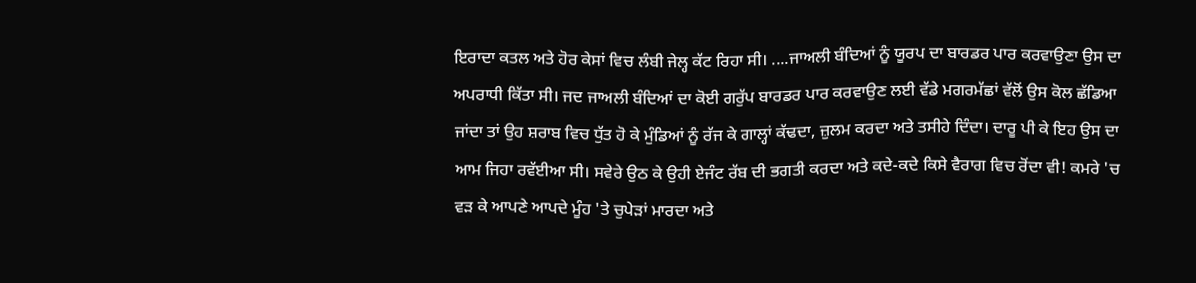ਇਰਾਦਾ ਕਤਲ ਅਤੇ ਹੋਰ ਕੇਸਾਂ ਵਿਚ ਲੰਬੀ ਜੇਲ੍ਹ ਕੱਟ ਰਿਹਾ ਸੀ। ....ਜਾਅਲੀ ਬੰਦਿਆਂ ਨੂੰ ਯੂਰਪ ਦਾ ਬਾਰਡਰ ਪਾਰ ਕਰਵਾਉਣਾ ਉਸ ਦਾ ਅਪਰਾਧੀ ਕਿੱਤਾ ਸੀ। ਜਦ ਜਾਅਲੀ ਬੰਦਿਆਂ ਦਾ ਕੋਈ ਗਰੁੱਪ ਬਾਰਡਰ ਪਾਰ ਕਰਵਾਉਣ ਲਈ ਵੱਡੇ ਮਗਰਮੱਛਾਂ ਵੱਲੋਂ ਉਸ ਕੋਲ ਛੱਡਿਆ ਜਾਂਦਾ ਤਾਂ ਉਹ ਸ਼ਰਾਬ ਵਿਚ ਧੁੱਤ ਹੋ ਕੇ ਮੁੰਡਿਆਂ ਨੂੰ ਰੱਜ ਕੇ ਗਾਲ੍ਹਾਂ ਕੱਢਦਾ, ਜ਼ੁਲਮ ਕਰਦਾ ਅਤੇ ਤਸੀਹੇ ਦਿੰਦਾ। ਦਾਰੂ ਪੀ ਕੇ ਇਹ ਉਸ ਦਾ ਆਮ ਜਿਹਾ ਰਵੱਈਆ ਸੀ। ਸਵੇਰੇ ਉਠ ਕੇ ਉਹੀ ਏਜੰਟ ਰੱਬ ਦੀ ਭਗਤੀ ਕਰਦਾ ਅਤੇ ਕਦੇ-ਕਦੇ ਕਿਸੇ ਵੈਰਾਗ ਵਿਚ ਰੋਂਦਾ ਵੀ! ਕਮਰੇ 'ਚ ਵੜ ਕੇ ਆਪਣੇ ਆਪਦੇ ਮੂੰਹ 'ਤੇ ਚੁਪੇੜਾਂ ਮਾਰਦਾ ਅਤੇ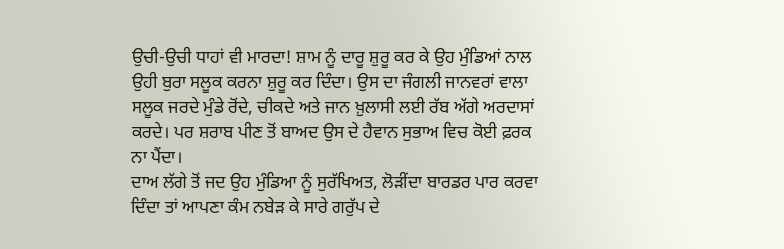ਉਚੀ-ਉਚੀ ਧਾਹਾਂ ਵੀ ਮਾਰਦਾ! ਸ਼ਾਮ ਨੂੰ ਦਾਰੂ ਸ਼ੁਰੂ ਕਰ ਕੇ ਉਹ ਮੁੰਡਿਆਂ ਨਾਲ ਉਹੀ ਬੁਰਾ ਸਲੂਕ ਕਰਨਾ ਸ਼ੁਰੂ ਕਰ ਦਿੰਦਾ। ਉਸ ਦਾ ਜੰਗਲੀ ਜਾਨਵਰਾਂ ਵਾਲਾ ਸਲੂਕ ਜਰਦੇ ਮੁੰਡੇ ਰੋਂਦੇ, ਚੀਕਦੇ ਅਤੇ ਜਾਨ ਖ਼ੁਲਾਸੀ ਲਈ ਰੱਬ ਅੱਗੇ ਅਰਦਾਸਾਂ ਕਰਦੇ। ਪਰ ਸ਼ਰਾਬ ਪੀਣ ਤੋਂ ਬਾਅਦ ਉਸ ਦੇ ਹੈਵਾਨ ਸੁਭਾਅ ਵਿਚ ਕੋਈ ਫ਼ਰਕ ਨਾ ਪੈਂਦਾ।
ਦਾਅ ਲੱਗੇ ਤੋਂ ਜਦ ਉਹ ਮੁੰਡਿਆ ਨੂੰ ਸੁਰੱਖਿਅਤ, ਲੋੜੀਂਦਾ ਬਾਰਡਰ ਪਾਰ ਕਰਵਾ ਦਿੰਦਾ ਤਾਂ ਆਪਣਾ ਕੰਮ ਨਬੇੜ ਕੇ ਸਾਰੇ ਗਰੁੱਪ ਦੇ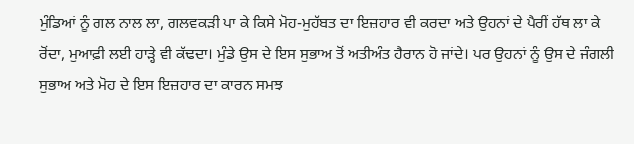ਮੁੰਡਿਆਂ ਨੂੰ ਗਲ ਨਾਲ ਲਾ, ਗਲਵਕੜੀ ਪਾ ਕੇ ਕਿਸੇ ਮੋਹ-ਮੁਹੱਬਤ ਦਾ ਇਜ਼ਹਾਰ ਵੀ ਕਰਦਾ ਅਤੇ ਉਹਨਾਂ ਦੇ ਪੈਰੀਂ ਹੱਥ ਲਾ ਕੇ ਰੋਂਦਾ, ਮੁਆਫ਼ੀ ਲਈ ਹਾੜ੍ਹੇ ਵੀ ਕੱਢਦਾ। ਮੁੰਡੇ ਉਸ ਦੇ ਇਸ ਸੁਭਾਅ ਤੋਂ ਅਤੀਅੰਤ ਹੈਰਾਨ ਹੋ ਜਾਂਦੇ। ਪਰ ਉਹਨਾਂ ਨੂੰ ਉਸ ਦੇ ਜੰਗਲੀ ਸੁਭਾਅ ਅਤੇ ਮੋਹ ਦੇ ਇਸ ਇਜ਼ਹਾਰ ਦਾ ਕਾਰਨ ਸਮਝ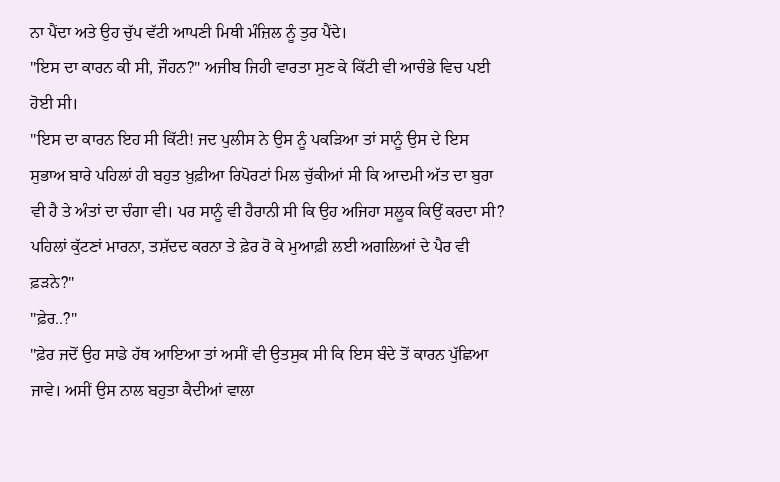ਨਾ ਪੈਂਦਾ ਅਤੇ ਉਹ ਚੁੱਪ ਵੱਟੀ ਆਪਣੀ ਮਿਥੀ ਮੰਜ਼ਿਲ ਨੂੰ ਤੁਰ ਪੈਂਦੇ।
"ਇਸ ਦਾ ਕਾਰਨ ਕੀ ਸੀ, ਜੌਹਨ?" ਅਜੀਬ ਜਿਹੀ ਵਾਰਤਾ ਸੁਣ ਕੇ ਕਿੱਟੀ ਵੀ ਆਚੰਭੇ ਵਿਚ ਪਈ ਹੋਈ ਸੀ।
"ਇਸ ਦਾ ਕਾਰਨ ਇਹ ਸੀ ਕਿੱਟੀ! ਜਦ ਪੁਲੀਸ ਨੇ ਉਸ ਨੂੰ ਪਕੜਿਆ ਤਾਂ ਸਾਨੂੰ ਉਸ ਦੇ ਇਸ ਸੁਭਾਅ ਬਾਰੇ ਪਹਿਲਾਂ ਹੀ ਬਹੁਤ ਖ਼ੁਫ਼ੀਆ ਰਿਪੋਰਟਾਂ ਮਿਲ ਚੁੱਕੀਆਂ ਸੀ ਕਿ ਆਦਮੀ ਅੱਤ ਦਾ ਬੁਰਾ ਵੀ ਹੈ ਤੇ ਅੰਤਾਂ ਦਾ ਚੰਗਾ ਵੀ। ਪਰ ਸਾਨੂੰ ਵੀ ਹੈਰਾਨੀ ਸੀ ਕਿ ਉਹ ਅਜਿਹਾ ਸਲੂਕ ਕਿਉਂ ਕਰਦਾ ਸੀ? ਪਹਿਲਾਂ ਕੁੱਟਣਾਂ ਮਾਰਨਾ, ਤਸ਼ੱਦਦ ਕਰਨਾ ਤੇ ਫ਼ੇਰ ਰੋ ਕੇ ਮੁਆਫ਼ੀ ਲਈ ਅਗਲਿਆਂ ਦੇ ਪੈਰ ਵੀ ਫ਼ੜਨੇ?"
"ਫ਼ੇਰ..?"
"ਫ਼ੇਰ ਜਦੋਂ ਉਹ ਸਾਡੇ ਹੱਥ ਆਇਆ ਤਾਂ ਅਸੀਂ ਵੀ ਉਤਸੁਕ ਸੀ ਕਿ ਇਸ ਬੰਦੇ ਤੋਂ ਕਾਰਨ ਪੁੱਛਿਆ ਜਾਵੇ। ਅਸੀਂ ਉਸ ਨਾਲ ਬਹੁਤਾ ਕੈਦੀਆਂ ਵਾਲਾ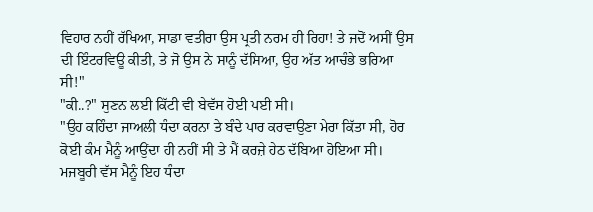ਵਿਹਾਰ ਨਹੀਂ ਰੱਖਿਆ, ਸਾਡਾ ਵਤੀਰਾ ਉਸ ਪ੍ਰਤੀ ਨਰਮ ਹੀ ਰਿਹਾ! ਤੇ ਜਦੋਂ ਅਸੀਂ ਉਸ ਦੀ ਇੰਟਰਵਿਊ ਕੀਤੀ, ਤੇ ਜੋ ਉਸ ਨੇ ਸਾਨੂੰ ਦੱਸਿਆ, ਉਹ ਅੱਤ ਆਚੰਭੇ ਭਰਿਆ ਸੀ!"
"ਕੀ..?" ਸੁਣਨ ਲਈ ਕਿੱਟੀ ਵੀ ਬੇਵੱਸ ਹੋਈ ਪਈ ਸੀ।
"ਉਹ ਕਹਿੰਦਾ ਜਾਅਲੀ ਧੰਦਾ ਕਰਨਾ ਤੇ ਬੰਦੇ ਪਾਰ ਕਰਵਾਉਣਾ ਮੇਰਾ ਕਿੱਤਾ ਸੀ, ਹੋਰ ਕੋਈ ਕੰਮ ਮੈਨੂੰ ਆਉਂਦਾ ਹੀ ਨਹੀਂ ਸੀ ਤੇ ਮੈਂ ਕਰਜ਼ੇ ਹੇਠ ਦੱਬਿਆ ਹੋਇਆ ਸੀ। ਮਜਬੂਰੀ ਵੱਸ ਮੈਨੂੰ ਇਹ ਧੰਦਾ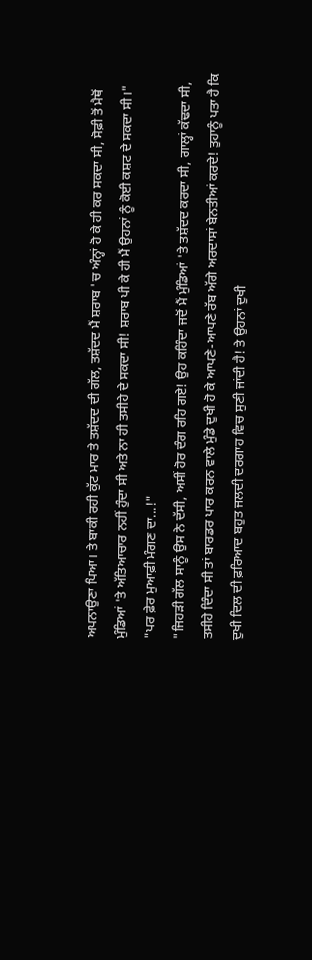ਅਪਨਾਉਣਾ ਪਿਆ। ਤੇ ਬਾਕੀ ਰਹੀ ਕੁੱਟ ਮਾਰ ਤੇ ਤਸ਼ੱਦਦ ਦੀ ਗੱਲ, ਤਸ਼ੱਦਦ ਮੈਂ ਸ਼ਰਾਬ 'ਚ ਅੰਨ੍ਹਾਂ ਹੋ ਕੇ ਹੀ ਕਰ ਸਕਦਾ ਸੀ, ਸੋਫ਼ੀ ਤੋਂ ਮੈਥੋਂ ਮੁੰਡਿਆਂ 'ਤੇ ਅੱਤਿਆਚਾਰ ਨਹੀਂ ਹੁੰਦਾ ਸੀ ਅਤੇ ਨਾ ਹੀ ਤਸੀਹੇ ਦੇ ਸਕਦਾ ਸੀ! ਸ਼ਰਾਬ ਪੀ ਕੇ ਹੀ ਮੈਂ ਉਹਨਾਂ ਨੂੰ ਕੋਈ ਕਸ਼ਟ ਦੇ ਸਕਦਾ ਸੀ।"
"ਪਰ ਫ਼ੇਰ ਮੁਆਫ਼ੀ ਮੰਗਣ ਦਾ...!"
"ਜਿਹੜੀ ਗੱਲ ਸਾਨੂੰ ਉਸ ਨੇ ਦੱਸੀ, ਅਸੀਂ ਹੋਰ ਦੰਗ ਰਹਿ ਗਏ! ਉਹ ਕਹਿੰਦਾ ਜਦੋਂ ਮੈਂ ਮੁੰਡਿਆਂ 'ਤੇ ਤਸ਼ੱਦਦ ਕਰਦਾ ਸੀ, ਗਾਲ੍ਹਾਂ ਕੱਢਦਾ ਸੀ, ਤਸੀਹੇ ਦਿੰਦਾ ਸੀ ਤਾਂ ਬਾਰਡਰ ਪਾਰ ਕਰਨ ਵਾਲੇ ਮੁੰਡੇ ਦੁਖੀ ਹੋ ਕੇ ਆਪਣੇ-ਆਪਣੇ ਰੱਬ ਅੱਗੇ ਅਰਦਾਸਾਂ ਬੇਨਤੀਆਂ ਕਰਦੇ! ਤੁਹਾਨੂੰ ਪਤਾ ਹੈ ਕਿ ਦੁਖੀ ਦਿਲ ਦੀ ਫ਼ਰਿਆਦ ਬਹੁਤ ਜਲਦੀ ਦਰਗਾਹ ਵਿਚ ਸੁਣੀ ਜਾਂਦੀ ਹੈ! ਤੇ ਉਹਨਾਂ ਦੁਖੀ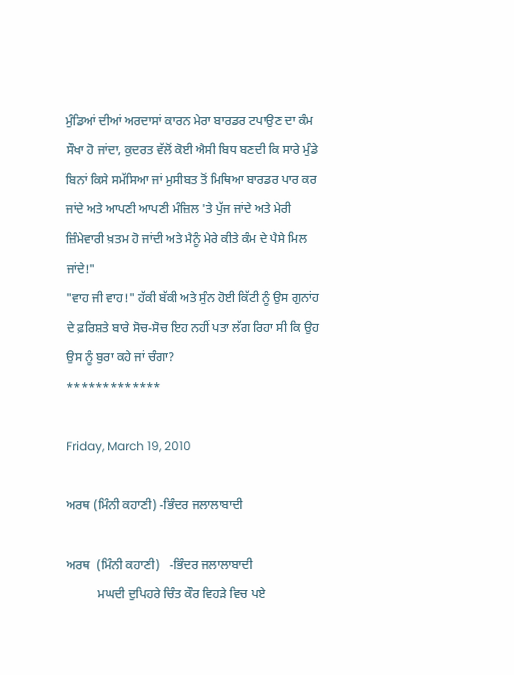ਮੁੰਡਿਆਂ ਦੀਆਂ ਅਰਦਾਸਾਂ ਕਾਰਨ ਮੇਰਾ ਬਾਰਡਰ ਟਪਾਉਣ ਦਾ ਕੰਮ ਸੌਖਾ ਹੋ ਜਾਂਦਾ, ਕੁਦਰਤ ਵੱਲੋਂ ਕੋਈ ਐਸੀ ਬਿਧ ਬਣਦੀ ਕਿ ਸਾਰੇ ਮੁੰਡੇ ਬਿਨਾਂ ਕਿਸੇ ਸਮੱਸਿਆ ਜਾਂ ਮੁਸੀਬਤ ਤੋਂ ਮਿਥਿਆ ਬਾਰਡਰ ਪਾਰ ਕਰ ਜਾਂਦੇ ਅਤੇ ਆਪਣੀ ਆਪਣੀ ਮੰਜ਼ਿਲ 'ਤੇ ਪੁੱਜ ਜਾਂਦੇ ਅਤੇ ਮੇਰੀ ਜ਼ਿੰਮੇਵਾਰੀ ਖ਼ਤਮ ਹੋ ਜਾਂਦੀ ਅਤੇ ਮੈਨੂੰ ਮੇਰੇ ਕੀਤੇ ਕੰਮ ਦੇ ਪੈਸੇ ਮਿਲ ਜਾਂਦੇ!"
"ਵਾਹ ਜੀ ਵਾਹ!" ਹੱਕੀ ਬੱਕੀ ਅਤੇ ਸੁੰਨ ਹੋਈ ਕਿੱਟੀ ਨੂੰ ਉਸ ਗੁਨਾਂਹ ਦੇ ਫ਼ਰਿਸ਼ਤੇ ਬਾਰੇ ਸੋਚ-ਸੋਚ ਇਹ ਨਹੀਂ ਪਤਾ ਲੱਗ ਰਿਹਾ ਸੀ ਕਿ ਉਹ ਉਸ ਨੂੰ ਬੁਰਾ ਕਹੇ ਜਾਂ ਚੰਗਾ?
*************

Friday, March 19, 2010

ਅਰਥ (ਮਿੰਨੀ ਕਹਾਣੀ) -ਭਿੰਦਰ ਜਲਾਲਾਬਾਦੀ

ਅਰਥ  (ਮਿੰਨੀ ਕਹਾਣੀ)   -ਭਿੰਦਰ ਜਲਾਲਾਬਾਦੀ
          ਮਘਦੀ ਦੁਪਿਹਰੇ ਚਿੰਤ ਕੌਰ ਵਿਹੜੇ ਵਿਚ ਪਏ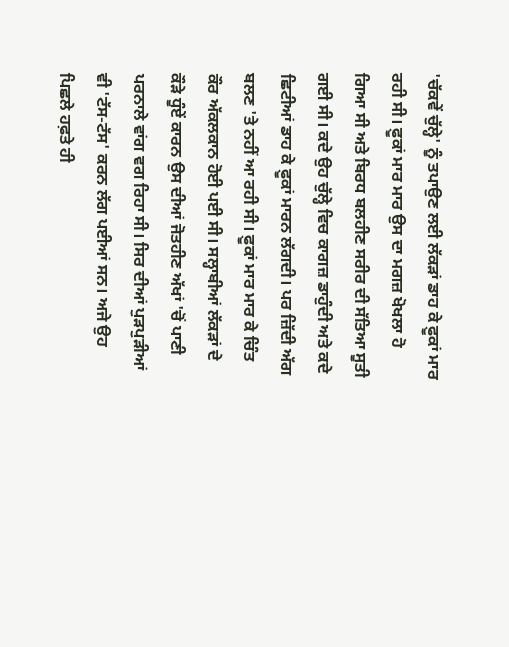'ਚੱਕਵੇਂ ਚੁੱਲ੍ਹੇ' ਨੂੰ ਤਪਾਉਣ ਲਈ ਲੱਕੜਾਂ ਡਾਹ ਕੇ ਫ਼ੂਕਾਂ ਮਾਰ ਰਹੀ ਸੀ। ਫ਼ੂਕਾਂ ਮਾਰ ਮਾਰ ਉਸ ਦਾ ਮਗਜ਼ ਖੋਖਲਾ ਹੋ ਗਿਆ ਸੀ ਅਤੇ ਬਿਰਧ ਬਲਹੀਣ ਸਰੀਰ ਦੀ ਸੱਤਿਆ ਸੂਤੀ ਗਈ ਸੀ। ਕਦੇ ਉਹ ਚੁੱਲ੍ਹੇ ਵਿਚ ਕਾਗਜ਼ ਡਾਹੁੰਦੀ ਅਤੇ ਕਦੇ ਛਿਟੀਆਂ ਡਾਹ ਕੇ ਫ਼ੂਕਾਂ ਮਾਰਨ ਲੱਗਦੀ। ਪਰ ਜ਼ਿੱਦੀ ਅੱਗ ਬਲਣ 'ਤੇ ਨਹੀਂ ਆ ਰਹੀ ਸੀ। ਫ਼ੂਕਾਂ ਮਾਰ ਮਾਰ ਕੇ ਚਿੰਤ ਕੌਰ ਅੱਕਲਕਾਨ ਹੋਈ ਪਈ ਸੀ। ਸਲ੍ਹਾਬੀਆਂ ਲੱਕੜਾਂ ਦੇ ਕੌੜੇ ਧੂੰਏਂ ਕਾਰਨ ਉਸ ਦੀਆਂ ਜੋਤਹੀਣ ਅੱਖਾਂ 'ਚੋਂ ਪਾਣੀ ਪਰਨਾਲੇ ਵਾਂਗ ਵਗ ਰਿਹਾ ਸੀ। ਸਿਰ ਦੀਆਂ ਪੁੜਪੁੜੀਆਂ ਵੀ 'ਟੱਸ-ਟੱਸ' ਕਰਨ ਲੱਗ ਪਈਆਂ ਸਨ। ਅਜੇ ਉਹ ਪਿਛਲੇ ਹਫ਼ਤੇ ਹੀ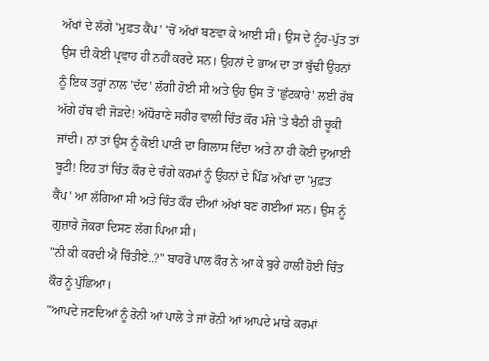ਅੱਖਾਂ ਦੇ ਲੱਗੇ 'ਮੁਫ਼ਤ ਕੈਂਪ' 'ਚੋਂ ਅੱਖਾਂ ਬਣਵਾ ਕੇ ਆਈ ਸੀ। ਉਸ ਦੇ ਨੂੰਹ-ਪੁੱਤ ਤਾਂ ਉਸ ਦੀ ਕੋਈ ਪ੍ਰਵਾਹ ਹੀ ਨਹੀਂ ਕਰਦੇ ਸਨ। ਉਹਨਾਂ ਦੇ ਭਾਅ ਦਾ ਤਾਂ ਬੁੱਢੀ ਉਹਨਾਂ ਨੂੰ ਇਕ ਤਰ੍ਹਾਂ ਨਾਲ 'ਦੱਦ' ਲੱਗੀ ਹੋਈ ਸੀ ਅਤੇ ਉਹ ਉਸ ਤੋਂ 'ਛੁੱਟਕਾਰੇ' ਲਈ ਰੱਬ ਅੱਗੇ ਹੱਥ ਵੀ ਜੋੜਦੇ! ਅੱਧੋਰਾਣੇ ਸਰੀਰ ਵਾਲੀ ਚਿੰਤ ਕੌਰ ਮੰਜੇ 'ਤੇ ਬੈਠੀ ਹੀ ਚੂਕੀ ਜਾਂਦੀ। ਨਾਂ ਤਾਂ ਉਸ ਨੂੰ ਕੋਈ ਪਾਣੀ ਦਾ ਗਿਲਾਸ ਦਿੰਦਾ ਅਤੇ ਨਾ ਹੀ ਕੋਈ ਦੁਆਈ ਬੂਟੀ! ਇਹ ਤਾਂ ਚਿੰਤ ਕੌਰ ਦੇ ਚੰਗੇ ਕਰਮਾਂ ਨੂੰ ਉਹਨਾਂ ਦੇ ਪਿੰਡ ਅੱਖਾਂ ਦਾ 'ਮੁਫ਼ਤ ਕੈਂਪ' ਆ ਲੱਗਿਆ ਸੀ ਅਤੇ ਚਿੰਤ ਕੌਰ ਦੀਆਂ ਅੱਖਾਂ ਬਣ ਗਈਆਂ ਸਨ। ਉਸ ਨੂੰ ਗੁਜ਼ਾਰੇ ਜੋਕਰਾ ਦਿਸਣ ਲੱਗ ਪਿਆ ਸੀ।
"ਨੀ ਕੀ ਕਰਦੀ ਐਂ ਚਿੰਤੀਏ..?" ਬਾਹਰੋਂ ਪਾਲ ਕੌਰ ਨੇ ਆ ਕੇ ਬੁਰੇ ਹਾਲੀਂ ਹੋਈ ਚਿੰਤ ਕੌਰ ਨੂੰ ਪੁੱਛਿਆ।
"ਆਪਦੇ ਜਣਦਿਆਂ ਨੂੰ ਰੋਨੀ ਆਂ ਪਾਲੋ ਤੇ ਜਾਂ ਰੋਨੀ ਆਂ ਆਪਦੇ ਮਾੜੇ ਕਰਮਾਂ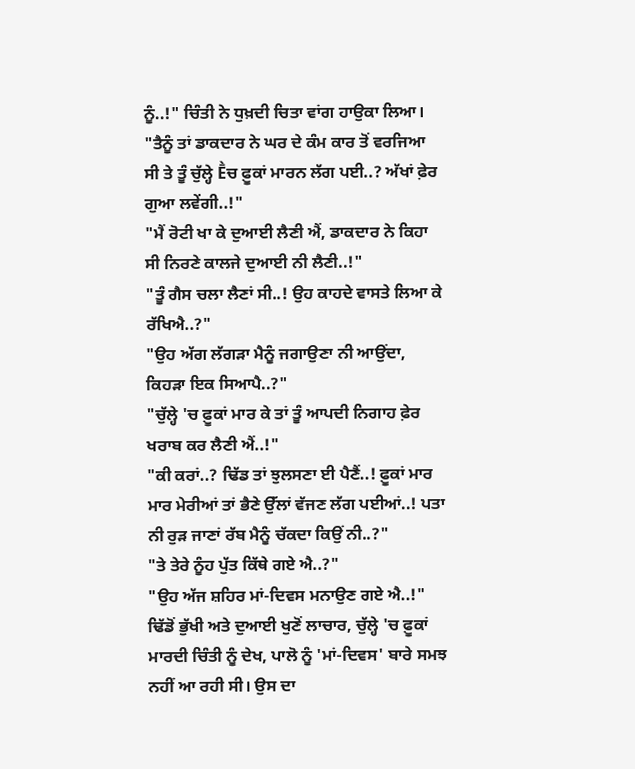ਨੂੰ..!" ਚਿੰਤੀ ਨੇ ਧੁਖ਼ਦੀ ਚਿਤਾ ਵਾਂਗ ਹਾਉਕਾ ਲਿਆ।
"ਤੈਨੂੰ ਤਾਂ ਡਾਕਦਾਰ ਨੇ ਘਰ ਦੇ ਕੰਮ ਕਾਰ ਤੋਂ ਵਰਜਿਆ ਸੀ ਤੇ ਤੂੰ ਚੁੱਲ੍ਹੇ Ḕਚ ਫ਼ੂਕਾਂ ਮਾਰਨ ਲੱਗ ਪਈ..? ਅੱਖਾਂ ਫ਼ੇਰ ਗੁਆ ਲਵੇਂਗੀ..!"
"ਮੈਂ ਰੋਟੀ ਖਾ ਕੇ ਦੁਆਈ ਲੈਣੀ ਐਂ, ਡਾਕਦਾਰ ਨੇ ਕਿਹਾ ਸੀ ਨਿਰਣੇ ਕਾਲਜੇ ਦੁਆਈ ਨੀ ਲੈਣੀ..!"
"ਤੂੰ ਗੈਸ ਚਲਾ ਲੈਣਾਂ ਸੀ..! ਉਹ ਕਾਹਦੇ ਵਾਸਤੇ ਲਿਆ ਕੇ ਰੱਖਿਐ..?"
"ਉਹ ਅੱਗ ਲੱਗੜਾ ਮੈਨੂੰ ਜਗਾਉਣਾ ਨੀ ਆਉਂਦਾ, ਕਿਹੜਾ ਇਕ ਸਿਆਪੈ..?"
"ਚੁੱਲ੍ਹੇ 'ਚ ਫ਼ੂਕਾਂ ਮਾਰ ਕੇ ਤਾਂ ਤੂੰ ਆਪਦੀ ਨਿਗਾਹ ਫ਼ੇਰ ਖਰਾਬ ਕਰ ਲੈਣੀ ਐਂ..!"
"ਕੀ ਕਰਾਂ..? ਢਿੱਡ ਤਾਂ ਝੁਲਸਣਾ ਈ ਪੈਣੈਂ..! ਫ਼ੂਕਾਂ ਮਾਰ ਮਾਰ ਮੇਰੀਆਂ ਤਾਂ ਭੈਣੇ ਉੱਲਾਂ ਵੱਜਣ ਲੱਗ ਪਈਆਂ..! ਪਤਾ ਨੀ ਰੁੜ ਜਾਣਾਂ ਰੱਬ ਮੈਨੂੰ ਚੱਕਦਾ ਕਿਉਂ ਨੀ..?"
"ਤੇ ਤੇਰੇ ਨੂੰਹ ਪੁੱਤ ਕਿੱਥੇ ਗਏ ਐ..?"
"ਉਹ ਅੱਜ ਸ਼ਹਿਰ ਮਾਂ-ਦਿਵਸ ਮਨਾਉਣ ਗਏ ਐ..!"
ਢਿੱਡੋਂ ਭੁੱਖੀ ਅਤੇ ਦੁਆਈ ਖੁਣੋਂ ਲਾਚਾਰ, ਚੁੱਲ੍ਹੇ 'ਚ ਫ਼ੂਕਾਂ ਮਾਰਦੀ ਚਿੰਤੀ ਨੂੰ ਦੇਖ, ਪਾਲੋ ਨੂੰ 'ਮਾਂ-ਦਿਵਸ' ਬਾਰੇ ਸਮਝ ਨਹੀਂ ਆ ਰਹੀ ਸੀ। ਉਸ ਦਾ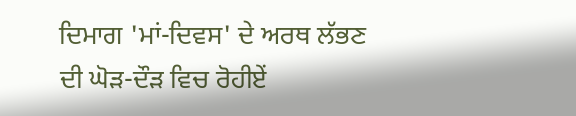ਦਿਮਾਗ 'ਮਾਂ-ਦਿਵਸ' ਦੇ ਅਰਥ ਲੱਭਣ ਦੀ ਘੋੜ-ਦੌੜ ਵਿਚ ਰੋਹੀਏਂ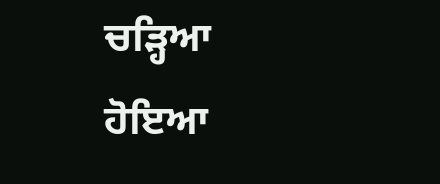ਚੜ੍ਹਿਆ ਹੋਇਆ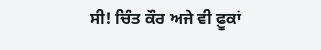ਸੀ! ਚਿੰਤ ਕੌਰ ਅਜੇ ਵੀ ਫ਼ੂਕਾਂ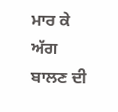ਮਾਰ ਕੇ ਅੱਗ ਬਾਲਣ ਦੀ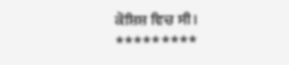ਕੋਸ਼ਿਸ਼ ਵਿਚ ਸੀ।
*********